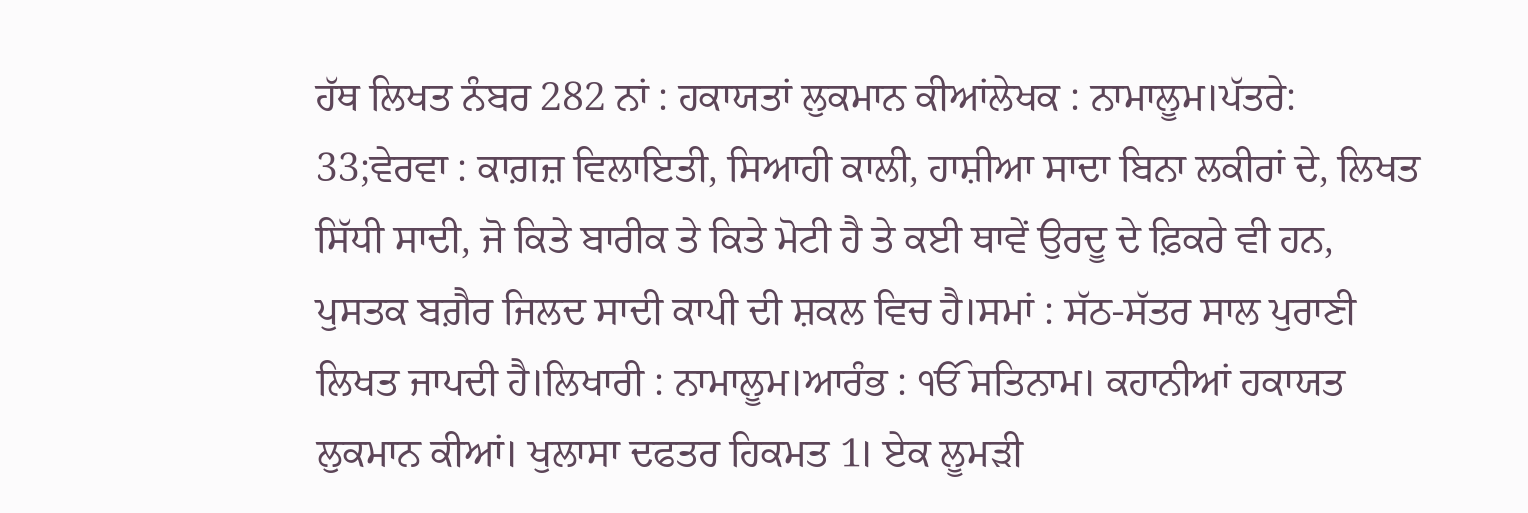ਹੱਥ ਲਿਖਤ ਨੰਬਰ 282 ਨਾਂ : ਹਕਾਯਤਾਂ ਲੁਕਮਾਨ ਕੀਆਂਲੇਖਕ : ਨਾਮਾਲੂਮ।ਪੱਤਰੇ: 33;ਵੇਰਵਾ : ਕਾਗ਼ਜ਼ ਵਿਲਾਇਤੀ, ਸਿਆਹੀ ਕਾਲੀ, ਹਾਸ਼ੀਆ ਸਾਦਾ ਬਿਨਾ ਲਕੀਰਾਂ ਦੇ, ਲਿਖਤ ਸਿੱਧੀ ਸਾਦੀ, ਜੋ ਕਿਤੇ ਬਾਰੀਕ ਤੇ ਕਿਤੇ ਮੋਟੀ ਹੈ ਤੇ ਕਈ ਥਾਵੇਂ ਉਰਦੂ ਦੇ ਫ਼ਿਕਰੇ ਵੀ ਹਨ, ਪੁਸਤਕ ਬਗ਼ੈਰ ਜਿਲਦ ਸਾਦੀ ਕਾਪੀ ਦੀ ਸ਼ਕਲ ਵਿਚ ਹੈ।ਸਮਾਂ : ਸੱਠ-ਸੱਤਰ ਸਾਲ ਪੁਰਾਣੀ ਲਿਖਤ ਜਾਪਦੀ ਹੈ।ਲਿਖਾਰੀ : ਨਾਮਾਲੂਮ।ਆਰੰਭ : ੴ ਸਤਿਨਾਮ। ਕਹਾਨੀਆਂ ਹਕਾਯਤ ਲੁਕਮਾਨ ਕੀਆਂ। ਖੁਲਾਸਾ ਦਫਤਰ ਹਿਕਮਤ 1। ਏਕ ਲੂਮੜੀ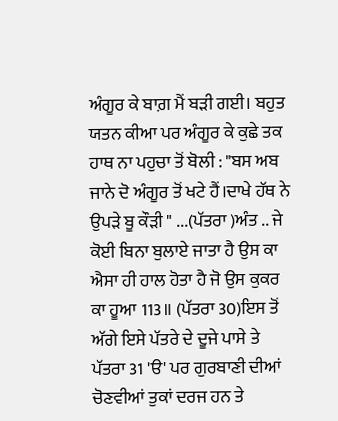ਅੰਗੂਰ ਕੇ ਬਾਗ਼ ਮੈਂ ਬੜੀ ਗਈ। ਬਹੁਤ ਯਤਨ ਕੀਆ ਪਰ ਅੰਗੂਰ ਕੇ ਕੁਛੇ ਤਕ ਹਾਥ ਨਾ ਪਹੁਚਾ ਤੋਂ ਬੋਲੀ : "ਬਸ ਅਬ ਜਾਨੇ ਦੋ ਅੰਗੂਰ ਤੋਂ ਖਟੇ ਹੈਂ।ਦਾਖੇ ਹੱਥ ਨੇ ਉਪੜੇ ਬੂ ਕੌੜੀ " ...(ਪੱਤਰਾ )ਅੰਤ .. ਜੇ ਕੋਈ ਬਿਨਾ ਬੁਲਾਏ ਜਾਤਾ ਹੈ ਉਸ ਕਾ ਐਸਾ ਹੀ ਹਾਲ ਹੋਤਾ ਹੈ ਜੋ ਉਸ ਕੁਕਰ ਕਾ ਹੂਆ 113॥ (ਪੱਤਰਾ 30)ਇਸ ਤੋਂ ਅੱਗੇ ਇਸੇ ਪੱਤਰੇ ਦੇ ਦੂਜੇ ਪਾਸੇ ਤੇ ਪੱਤਰਾ 31 'ੳ' ਪਰ ਗੁਰਬਾਣੀ ਦੀਆਂ ਚੋਣਵੀਆਂ ਤੁਕਾਂ ਦਰਜ ਹਨ ਤੇ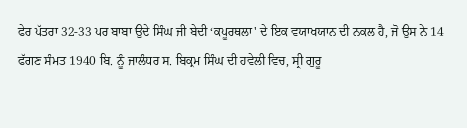ਫੇਰ ਪੱਤਰਾ 32-33 ਪਰ ਬਾਬਾ ਉਦੇ ਸਿੰਘ ਜੀ ਬੇਦੀ ‘ਕਪੂਰਥਲਾ' ਦੇ ਇਕ ਵਯਾਖਯਾਨ ਦੀ ਨਕਲ ਹੈ, ਜੋ ਉਸ ਨੇ 14 ਫੱਗਣ ਸੰਮਤ 1940 ਬਿ. ਨੂੰ ਜਾਲੰਧਰ ਸ. ਬਿਕ੍ਰਮ ਸਿੰਘ ਦੀ ਹਵੇਲੀ ਵਿਚ, ਸ੍ਰੀ ਗੁਰੂ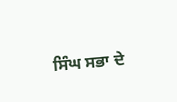ਸਿੰਘ ਸਭਾ ਦੇ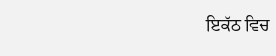ਇਕੱਠ ਵਿਚ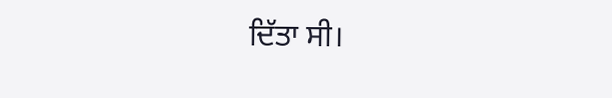ਦਿੱਤਾ ਸੀ।